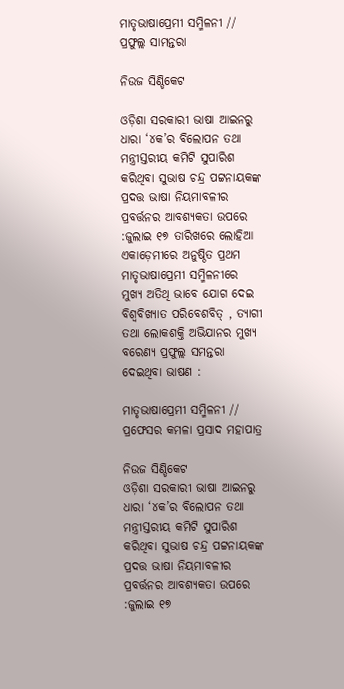ମାତୃଭାଷାପ୍ରେମୀ ସମ୍ମିଳନୀ // ପ୍ରଫୁଲ୍ଲ ସାମନ୍ତରା

ନିଉଜ ସିଣ୍ଡିକେଟ

ଓଡ଼ିଶା ସରକାରୀ ଭାଷା ଆଇନରୁ ଧାରା ‘୪କ’ର ବିଲୋପନ ତଥା ମନ୍ତ୍ରୀସ୍ତରୀୟ କମିଟି ସୁପାରିଶ କରିଥିବା ସୁଭାଷ ଚନ୍ଦ୍ର ପଟ୍ଟନାୟକଙ୍କ ପ୍ରଦତ୍ତ ଭାଷା ନିୟମାବଳୀର ପ୍ରବର୍ତ୍ତନର ଆବଶ୍ୟକତା ଉପରେ :ଜୁଲାଇ ୧୭ ତାରିଖରେ ଲୋହିଆ ଏକାଡ଼େମୀରେ ଅନୁଷ୍ଠିତ ପ୍ରଥମ ମାତୃଭାଷାପ୍ରେମୀ ସମ୍ମିଳନୀରେ ମୁଖ୍ୟ ଅତିଥି ଭାବେ ଯୋଗ ଦେଇ ବିଶ୍ଵବିଖ୍ୟାତ ପରିବେଶବିତ୍ , ତ୍ୟାଗୀ ତଥା ଲୋକଶକ୍ତି ଅଭିଯାନର ମୁଖ୍ୟ ବରେଣ୍ୟ ପ୍ରଫୁଲ୍ଲ ସମନ୍ତରା ଦେଇଥିବା ଭାଷଣ :

ମାତୃଭାଷାପ୍ରେମୀ ସମ୍ମିଳନୀ // ପ୍ରଫେସର କମଳା ପ୍ରସାଦ ମହାପାତ୍ର

ନିଉଜ ସିଣ୍ଡିକେଟ
ଓଡ଼ିଶା ସରକାରୀ ଭାଷା ଆଇନରୁ ଧାରା ‘୪କ’ର ବିଲୋପନ ତଥା ମନ୍ତ୍ରୀସ୍ତରୀୟ କମିଟି ସୁପାରିଶ କରିଥିବା ସୁଭାଷ ଚନ୍ଦ୍ର ପଟ୍ଟନାୟକଙ୍କ ପ୍ରଦତ୍ତ ଭାଷା ନିୟମାବଳୀର ପ୍ରବର୍ତ୍ତନର ଆବଶ୍ୟକତା ଉପରେ :ଜୁଲାଇ ୧୭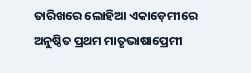ତାରିଖରେ ଲୋହିଆ ଏକାଡ଼େମୀରେ ଅନୁଷ୍ଠିତ ପ୍ରଥମ ମାତୃଭାଷାପ୍ରେମୀ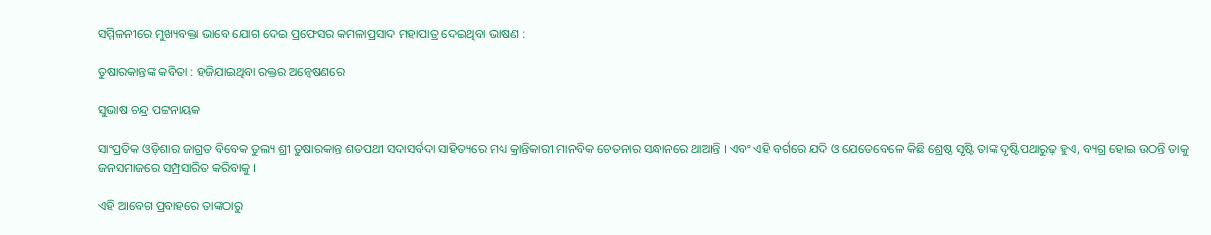ସମ୍ମିଳନୀରେ ମୁଖ୍ୟବକ୍ତା ଭାବେ ଯୋଗ ଦେଇ ପ୍ରଫେସର କମଳାପ୍ରସାଦ ମହାପାତ୍ର ଦେଇଥିବା ଭାଷଣ :

ତୁଷାରକାନ୍ତଙ୍କ କବିତା : ହଜିଯାଇଥିବା ରକ୍ତର ଅନ୍ଵେଷଣରେ

ସୁଭାଷ ଚନ୍ଦ୍ର ପଟ୍ଟନାୟକ

ସାଂପ୍ରତିକ ଓଡ଼ିଶାର ଜାଗ୍ରତ ବିବେକ ତୁଲ୍ୟ ଶ୍ରୀ ତୁଷାରକାନ୍ତ ଶତପଥୀ ସଦାସର୍ବଦା ସାହିତ୍ୟରେ ମଧ୍ୟ କ୍ରାନ୍ତିକାରୀ ମାନବିକ ଚେତନାର ସନ୍ଧାନରେ ଥାଆନ୍ତି । ଏବଂ ଏହି ବର୍ଗରେ ଯଦି ଓ ଯେତେବେଳେ କିଛି ଶ୍ରେଷ୍ଠ ସୃଷ୍ଟି ତାଙ୍କ ଦୃଷ୍ଟିପଥାରୁଢ଼ ହୁଏ, ବ୍ୟଗ୍ର ହୋଇ ଉଠନ୍ତି ତାକୁ ଜନସମାଜରେ ସମ୍ପ୍ରସାରିତ କରିବାକୁ ।

ଏହି ଆବେଗ ପ୍ରବାହରେ ତାଙ୍କଠାରୁ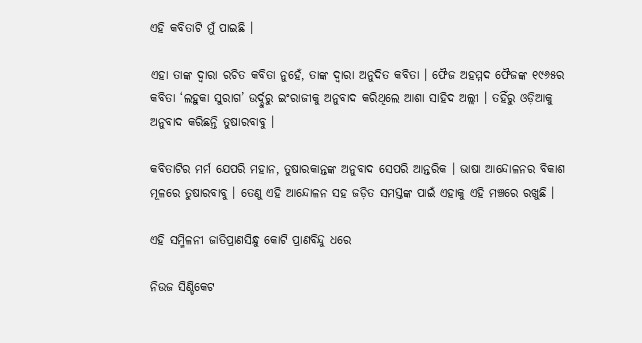ଏହି କବିତାଟି ମୁଁ ପାଇଛି ।

ଏହା ତାଙ୍କ ଦ୍ଵାରା ରଚିତ କବିତା ନୁହେଁ, ତାଙ୍କ ଦ୍ଵାରା ଅନୁଦିତ କବିତା । ଫୈଜ ଅହମ୍ମଦ ଫୈଜଙ୍କ ୧୯୬୫ର କବିତା ‘ଲହୁକା ସୁରାଗ’ ଉର୍ଦ୍ଦୁରୁ ଇଂରାଜୀକୁ ଅନୁବାଦ କରିଥିଲେ ଆଶା ସାହିଦ ଅଲ୍ଲୀ । ତହିଁରୁ ଓଡ଼ିଆକୁ ଅନୁବାଦ କରିଛନ୍ତି ତୁଷାରବାବୁ ।

କବିତାଟିର ମର୍ମ ଯେପରି ମହାନ, ତୁଷାରକାନ୍ତଙ୍କ ଅନୁବାଦ ସେପରି ଆନ୍ତରିକ । ଭାଷା ଆନ୍ଦୋଳନର ବିକାଶ ମୂଳରେ ତୁଷାରବାବୁ । ତେଣୁ ଏହି ଆନ୍ଦୋଳନ ସହ ଜଡ଼ିତ ସମସ୍ତଙ୍କ ପାଇଁ ଏହାକୁ ଏହି ମଞ୍ଚରେ ରଖୁଛି ।

ଏହି ସମ୍ମିଳନୀ ଜାତିପ୍ରାଣସିନ୍ଧୁ କୋଟି ପ୍ରାଣବିନ୍ଦୁ ଧରେ

ନିଉଜ ସିଣ୍ଡିକେଟ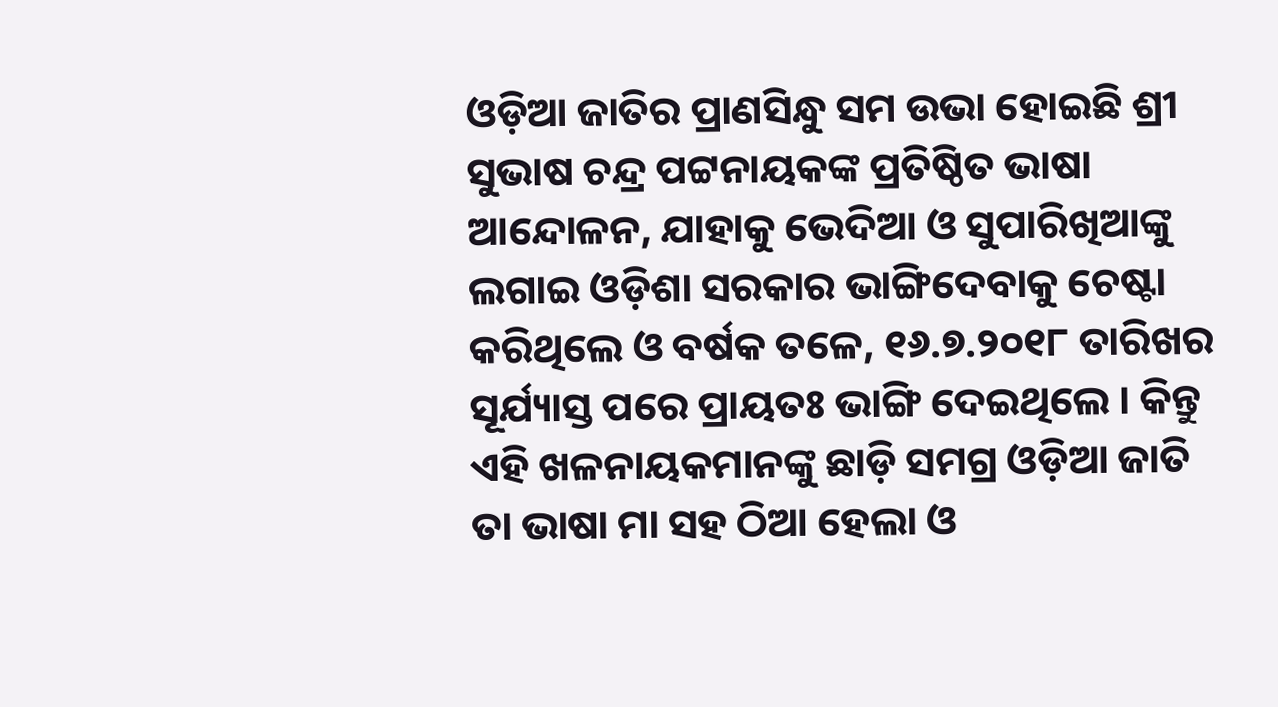ଓଡ଼ିଆ ଜାତିର ପ୍ରାଣସିନ୍ଧୁ ସମ ଉଭା ହୋଇଛି ଶ୍ରୀ ସୁଭାଷ ଚନ୍ଦ୍ର ପଟ୍ଟନାୟକଙ୍କ ପ୍ରତିଷ୍ଠିତ ଭାଷା ଆନ୍ଦୋଳନ, ଯାହାକୁ ଭେଦିଆ ଓ ସୁପାରିଖିଆଙ୍କୁ ଲଗାଇ ଓଡ଼ିଶା ସରକାର ଭାଙ୍ଗିଦେବାକୁ ଚେଷ୍ଟା କରିଥିଲେ ଓ ବର୍ଷକ ତଳେ, ୧୬.୭.୨୦୧୮ ତାରିଖର ସୂର୍ଯ୍ୟାସ୍ତ ପରେ ପ୍ରାୟତଃ ଭାଙ୍ଗି ଦେଇଥିଲେ । କିନ୍ତୁ ଏହି ଖଳନାୟକମାନଙ୍କୁ ଛାଡ଼ି ସମଗ୍ର ଓଡ଼ିଆ ଜାତି ତା ଭାଷା ମା ସହ ଠିଆ ହେଲା ଓ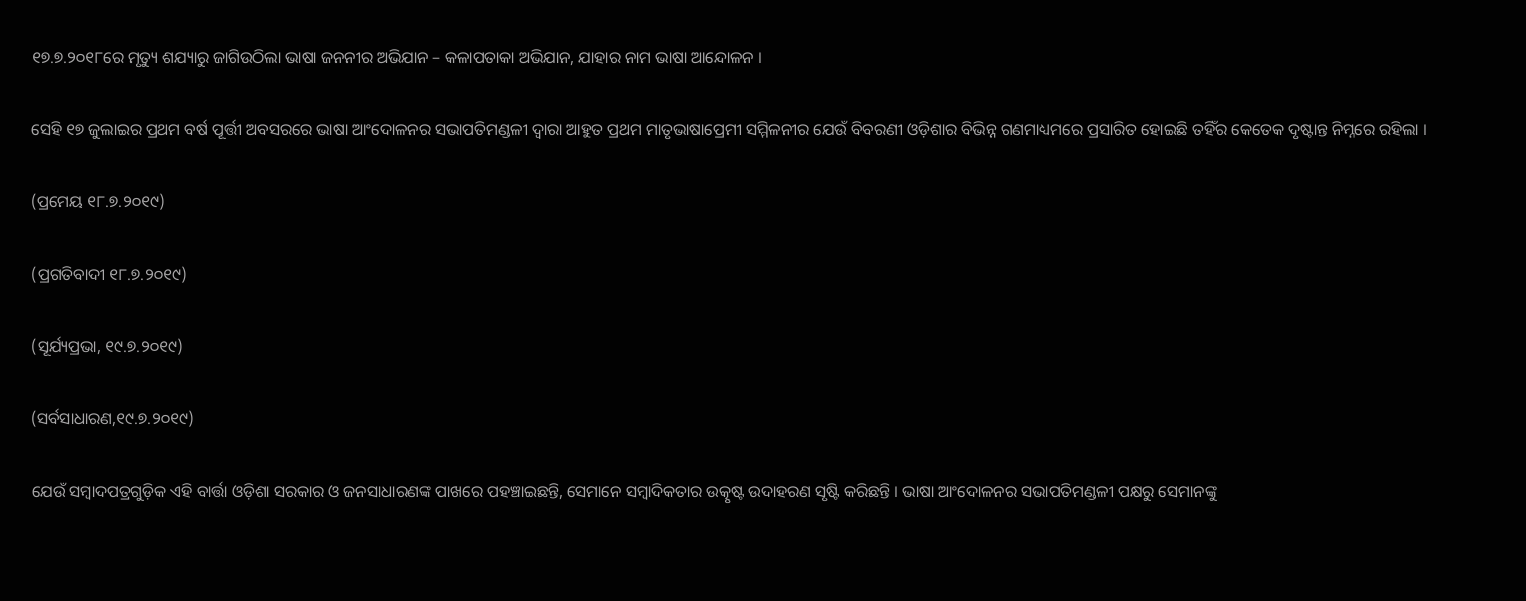୧୭.୭.୨୦୧୮ରେ ମୃତ୍ୟୁ ଶଯ୍ୟାରୁ ଜାଗିଉଠିଲା ଭାଷା ଜନନୀର ଅଭିଯାନ – କଳାପତାକା ଅଭିଯାନ, ଯାହାର ନାମ ଭାଷା ଆନ୍ଦୋଳନ ।

ସେହି ୧୭ ଜୁଲାଇର ପ୍ରଥମ ବର୍ଷ ପୂର୍ତ୍ତୀ ଅବସରରେ ଭାଷା ଆଂଦୋଳନର ସଭାପତିମଣ୍ଡଳୀ ଦ୍ଵାରା ଆହୁତ ପ୍ରଥମ ମାତୃଭାଷାପ୍ରେମୀ ସମ୍ମିଳନୀର ଯେଉଁ ବିବରଣୀ ଓଡ଼ିଶାର ବିଭିନ୍ନ ଗଣମାଧ୍ୟମରେ ପ୍ରସାରିତ ହୋଇଛି ତହିଁର କେତେକ ଦୃଷ୍ଟାନ୍ତ ନିମ୍ନରେ ରହିଲା ।

(ପ୍ରମେୟ ୧୮.୭.୨୦୧୯)

(ପ୍ରଗତିବାଦୀ ୧୮.୭.୨୦୧୯)

(ସୂର୍ଯ୍ୟପ୍ରଭା, ୧୯.୭.୨୦୧୯)

(ସର୍ବସାଧାରଣ,୧୯.୭.୨୦୧୯)

ଯେଉଁ ସମ୍ବାଦପତ୍ରଗୁଡ଼ିକ ଏହି ବାର୍ତ୍ତା ଓଡ଼ିଶା ସରକାର ଓ ଜନସାଧାରଣଙ୍କ ପାଖରେ ପହଞ୍ଚାଇଛନ୍ତି, ସେମାନେ ସମ୍ବାଦିକତାର ଉତ୍କୃଷ୍ଟ ଉଦାହରଣ ସୃଷ୍ଟି କରିଛନ୍ତି । ଭାଷା ଆଂଦୋଳନର ସଭାପତିମଣ୍ଡଳୀ ପକ୍ଷରୁ ସେମାନଙ୍କୁ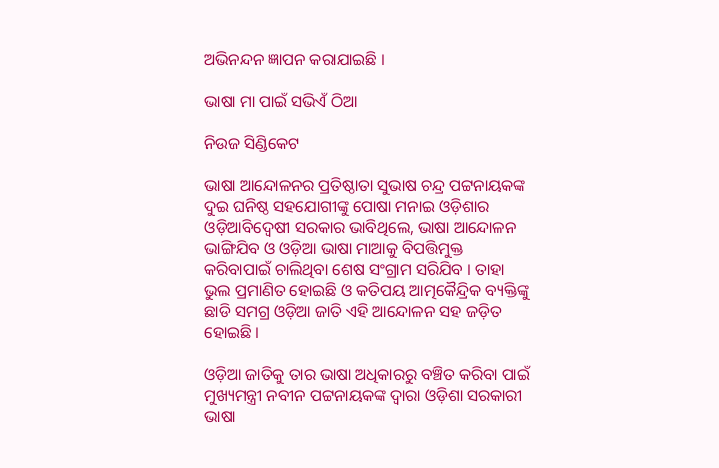ଅଭିନନ୍ଦନ ଜ୍ଞାପନ କରାଯାଇଛି ।

ଭାଷା ମା ପାଇଁ ସଭିଏଁ ଠିଆ

ନିଉଜ ସିଣ୍ଡିକେଟ

ଭାଷା ଆନ୍ଦୋଳନର ପ୍ରତିଷ୍ଠାତା ସୁଭାଷ ଚନ୍ଦ୍ର ପଟ୍ଟନାୟକଙ୍କ ଦୁଇ ଘନିଷ୍ଠ ସହଯୋଗୀଙ୍କୁ ପୋଷା ମନାଇ ଓଡ଼ିଶାର ଓଡ଼ିଆବିଦ୍ଵେଷୀ ସରକାର ଭାବିଥିଲେ, ଭାଷା ଆନ୍ଦୋଳନ ଭାଙ୍ଗିଯିବ ଓ ଓଡ଼ିଆ ଭାଷା ମାଆକୁ ବିପତ୍ତିମୁକ୍ତ କରିବାପାଇଁ ଚାଲିଥିବା ଶେଷ ସଂଗ୍ରାମ ସରିଯିବ । ତାହା ଭୁଲ ପ୍ରମାଣିତ ହୋଇଛି ଓ କତିପୟ ଆତ୍ମକୈନ୍ଦ୍ରିକ ବ୍ୟକ୍ତିଙ୍କୁ ଛାଡି ସମଗ୍ର ଓଡ଼ିଆ ଜାତି ଏହି ଆନ୍ଦୋଳନ ସହ ଜଡ଼ିତ ହୋଇଛି ।

ଓଡ଼ିଆ ଜାତିକୁ ତାର ଭାଷା ଅଧିକାରରୁ ବଞ୍ଚିତ କରିବା ପାଇଁ ମୁଖ୍ୟମନ୍ତ୍ରୀ ନବୀନ ପଟ୍ଟନାୟକଙ୍କ ଦ୍ଵାରା ଓଡ଼ିଶା ସରକାରୀ ଭାଷା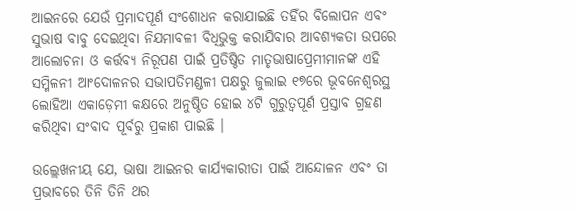ଆଇନରେ ଯେଉଁ ପ୍ରମାଦପୂର୍ଣ ସଂଶୋଧନ କରାଯାଇଛି ତହିଁର ବିଲୋପନ ଏବଂ ସୁଭାଷ ବାବୁ ଦେଇଥିବା ନିଯମାବଳୀ ବିଧିଭୁକ୍ତ କରାଯିବାର ଆବଶ୍ୟକତା ଉପରେ ଆଲୋଚନା ଓ କର୍ତ୍ତବ୍ୟ ନିରୂପଣ ପାଇଁ ପ୍ରତିଷ୍ଠିତ ମାତୃଭାଷାପ୍ରେମୀମାନଙ୍କ ଏହି ସମ୍ମିଳନୀ ଆଂଦୋଳନର ସଭାପତିମଣ୍ଡଳୀ ପକ୍ଷରୁ ଜୁଲାଇ ୧୭ରେ ଭୂବନେଶ୍ଵରସ୍ଥ ଲୋହିଆ ଏକାଡ଼େମୀ କକ୍ଷରେ ଅନୁଷ୍ଠିତ ହୋଇ ୪ଟି ଗୁରୁତ୍ବପୂର୍ଣ ପ୍ରସ୍ତାବ ଗ୍ରହଣ କରିଥିବା ସଂବାଦ ପୂର୍ବରୁ ପ୍ରକାଶ ପାଇଛି ।

ଉଲ୍ଲେଖନୀୟ ଯେ, ଭାଷା ଆଇନର କାର୍ଯ୍ୟକାରୀତା ପାଇଁ ଆନ୍ଦୋଳନ ଏବଂ ତା ପ୍ରଭାବରେ ତିନି ତିନି ଥର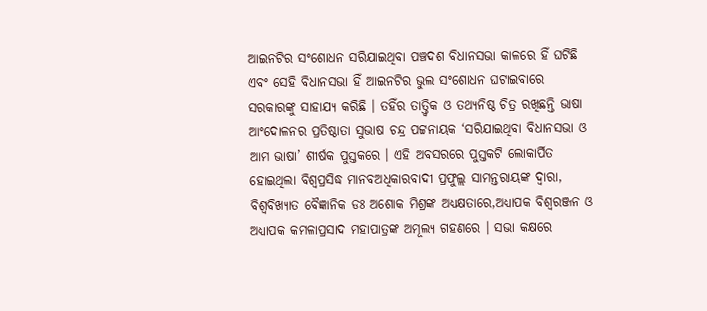ଆଇନଟିର ସଂଶୋଧନ ସରିଯାଇଥିବା ପଞ୍ଚଦଶ ବିଧାନସଭା କାଳରେ ହିଁ ଘଟିଛି ଏବଂ ସେହି ବିଧାନସଭା ହିଁ ଆଇନଟିର ଭୁଲ ସଂଶୋଧନ ଘଟାଇବାରେ ସରକାରଙ୍କୁ ସାହାଯ୍ୟ କରିଛି । ତହିଁର ତାତ୍ତ୍ଵିକ ଓ ତଥ୍ୟନିଷ୍ଠ ଚିତ୍ର ରଖିଛନ୍ତି ଭାଷା ଆଂଦୋଳନର ପ୍ରତିଷ୍ଠାତା ସୁଭାଷ ଚନ୍ଦ୍ର ପଟ୍ଟନାୟକ ‘ସରିଯାଇଥିବା ବିଧାନସଭା ଓ ଆମ ଭାଷା’ ଶୀର୍ଷକ ପୁସ୍ତକରେ । ଏହି ଅବସରରେ ପୁସ୍ତକଟି ଲୋକାର୍ପିତ ହୋଇଥିଲା ବିଶ୍ଵପ୍ରସିଦ୍ଧ ମାନବଅଧିକାରବାଦୀ ପ୍ରଫୁଲ୍ଲ ସାମନ୍ତରାୟଙ୍କ ଦ୍ଵାରା, ବିଶ୍ବବିଖ୍ୟାତ ବୈଜ୍ଞାନିକ ଡଃ ଅଶୋକ ମିଶ୍ରଙ୍କ ଅଧ୍ୟକ୍ଷତାରେ,ଅଧ୍ୟାପକ ବିଶ୍ବରଞ୍ଜନ ଓ ଅଧ୍ୟାପକ କମଳାପ୍ରସାଦ ମହାପାତ୍ରଙ୍କ ଅମୂଲ୍ୟ ଗହଣରେ । ସଭା କକ୍ଷରେ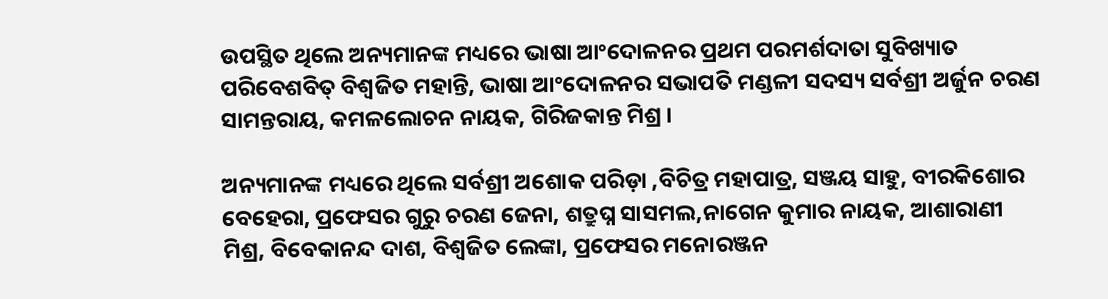ଉପସ୍ଥିତ ଥିଲେ ଅନ୍ୟମାନଙ୍କ ମଧ୍ୟରେ ଭାଷା ଆଂଦୋଳନର ପ୍ରଥମ ପରମର୍ଶଦାତା ସୁବିଖ୍ୟାତ ପରିବେଶବିତ୍ ବିଶ୍ଵଜିତ ମହାନ୍ତି, ଭାଷା ଆଂଦୋଳନର ସଭାପତି ମଣ୍ଡଳୀ ସଦସ୍ୟ ସର୍ବଶ୍ରୀ ଅର୍ଜୁନ ଚରଣ ସାମନ୍ତରାୟ, କମଳଲୋଚନ ନାୟକ, ଗିରିଜକାନ୍ତ ମିଶ୍ର ।

ଅନ୍ୟମାନଙ୍କ ମଧ୍ୟରେ ଥିଲେ ସର୍ବଶ୍ରୀ ଅଶୋକ ପରିଡ଼ା ,ବିଚିତ୍ର ମହାପାତ୍ର, ସଞ୍ଜୟ ସାହୁ, ବୀରକିଶୋର ବେହେରା, ପ୍ରଫେସର ଗୁରୁ ଚରଣ ଜେନା, ଶତ୍ରୁଘ୍ନ ସାସମଲ,ନାଗେନ କୁମାର ନାୟକ, ଆଶାରାଣୀ ମିଶ୍ର, ବିବେକାନନ୍ଦ ଦାଶ, ବିଶ୍ଵଜିତ ଲେଙ୍କା, ପ୍ରଫେସର ମନୋରଞ୍ଜନ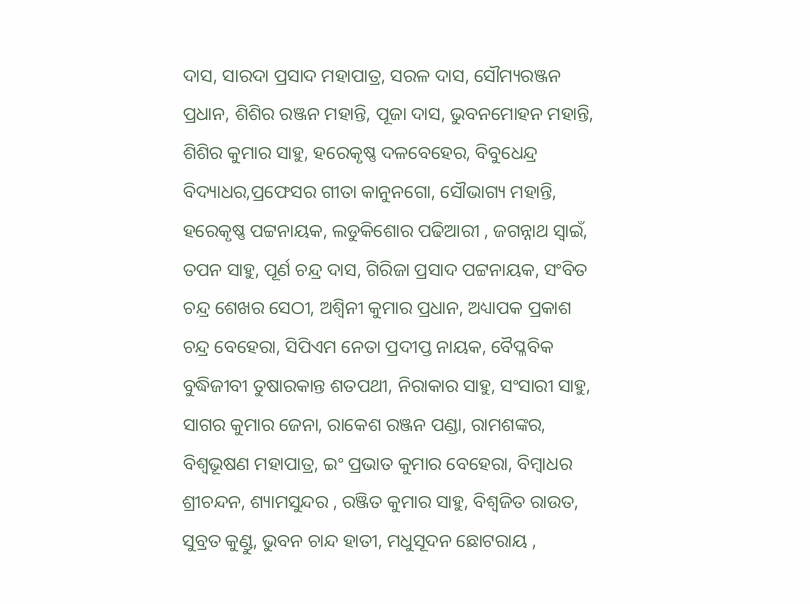ଦାସ, ସାରଦା ପ୍ରସାଦ ମହାପାତ୍ର, ସରଳ ଦାସ, ସୌମ୍ୟରଞ୍ଜନ ପ୍ରଧାନ, ଶିଶିର ରଞ୍ଜନ ମହାନ୍ତି, ପୂଜା ଦାସ, ଭୁବନମୋହନ ମହାନ୍ତି, ଶିଶିର କୁମାର ସାହୁ, ହରେକୃଷ୍ଣ ଦଳବେହେର, ବିବୁଧେନ୍ଦ୍ର ବିଦ୍ୟାଧର,ପ୍ରଫେସର ଗୀତା କାନୁନଗୋ, ସୌଭାଗ୍ୟ ମହାନ୍ତି, ହରେକୃଷ୍ଣ ପଟ୍ଟନାୟକ, ଲଡୁକିଶୋର ପଢିଆରୀ , ଜଗନ୍ନାଥ ସ୍ଵାଇଁ, ତପନ ସାହୁ, ପୂର୍ଣ ଚନ୍ଦ୍ର ଦାସ, ଗିରିଜା ପ୍ରସାଦ ପଟ୍ଟନାୟକ, ସଂବିତ ଚନ୍ଦ୍ର ଶେଖର ସେଠୀ, ଅଶ୍ଵିନୀ କୁମାର ପ୍ରଧାନ, ଅଧ୍ୟାପକ ପ୍ରକାଶ ଚନ୍ଦ୍ର ବେହେରା, ସିପିଏମ ନେତା ପ୍ରଦୀପ୍ତ ନାୟକ, ବୈପ୍ଳବିକ ବୁଦ୍ଧିଜୀବୀ ତୁଷାରକାନ୍ତ ଶତପଥୀ, ନିରାକାର ସାହୁ, ସଂସାରୀ ସାହୁ, ସାଗର କୁମାର ଜେନା, ରାକେଶ ରଞ୍ଜନ ପଣ୍ଡା, ରାମଶଙ୍କର, ବିଶ୍ବଭୂଷଣ ମହାପାତ୍ର, ଇଂ ପ୍ରଭାତ କୁମାର ବେହେରା, ବିମ୍ବାଧର ଶ୍ରୀଚନ୍ଦନ, ଶ୍ୟାମସୁନ୍ଦର , ରଞ୍ଜିତ କୁମାର ସାହୁ, ବିଶ୍ଵଜିତ ରାଉତ, ସୁବ୍ରତ କୁଣ୍ଡୁ, ଭୁବନ ଚାନ୍ଦ ହାତୀ, ମଧୁସୂଦନ ଛୋଟରାୟ ,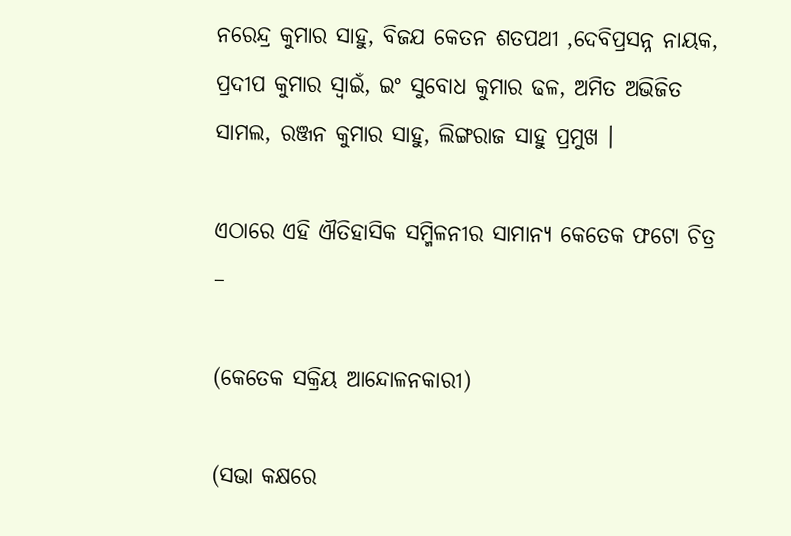ନରେନ୍ଦ୍ର କୁମାର ସାହୁ, ବିଜଯ କେତନ ଶତପଥୀ ,ଦେବିପ୍ରସନ୍ନ ନାୟକ, ପ୍ରଦୀପ କୁମାର ସ୍ଵାଇଁ, ଇଂ ସୁବୋଧ କୁମାର ଢଳ, ଅମିତ ଅଭିଜିତ ସାମଲ, ରଞ୍ଜନ କୁମାର ସାହୁ, ଲିଙ୍ଗରାଜ ସାହୁ ପ୍ରମୁଖ ।

ଏଠାରେ ଏହି ଐତିହାସିକ ସମ୍ମିଳନୀର ସାମାନ୍ୟ କେତେକ ଫଟୋ ଚିତ୍ର –

(କେତେକ ସକ୍ରିୟ ଆନ୍ଦୋଳନକାରୀ)

(ସଭା କକ୍ଷରେ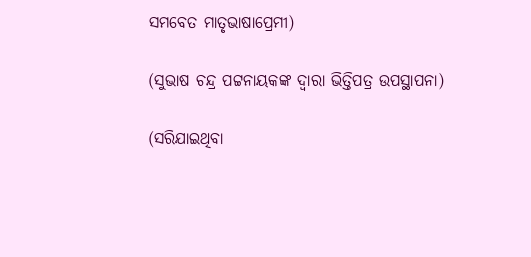ସମବେତ ମାତୃଭାଷାପ୍ରେମୀ)

(ସୁଭାଷ ଚନ୍ଦ୍ର ପଟ୍ଟନାୟକଙ୍କ ଦ୍ଵାରା ଭିତ୍ତିପତ୍ର ଉପସ୍ଥାପନା)

(ସରିଯାଇଥିବା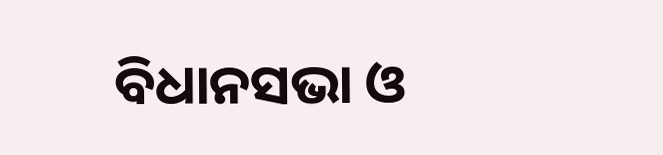ବିଧାନସଭା ଓ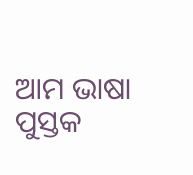ଆମ ଭାଷା ପୁସ୍ତକ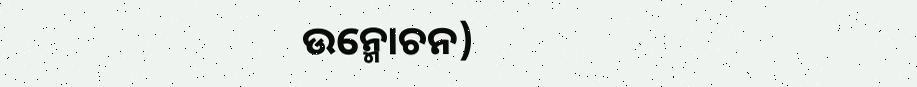ଉନ୍ମୋଚନ)